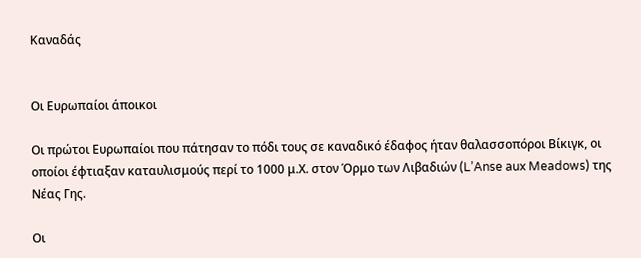Καναδάς


Οι Ευρωπαίοι άποικοι

Οι πρώτοι Ευρωπαίοι που πάτησαν το πόδι τους σε καναδικό έδαφος ήταν θαλασσοπόροι Βίκιγκ, οι οποίοι έφτιαξαν καταυλισμούς περί το 1000 μ.Χ. στον Όρμο των Λιβαδιών (L’Anse aux Meadows) της Νέας Γης.

Οι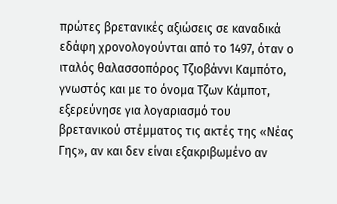πρώτες βρετανικές αξιώσεις σε καναδικά εδάφη χρονολογούνται από το 1497, όταν ο ιταλός θαλασσοπόρος Τζιοβάννι Καμπότο, γνωστός και με το όνομα Τζων Κάμποτ, εξερεύνησε για λογαριασμό του βρετανικού στέμματος τις ακτές της «Νέας Γης», αν και δεν είναι εξακριβωμένο αν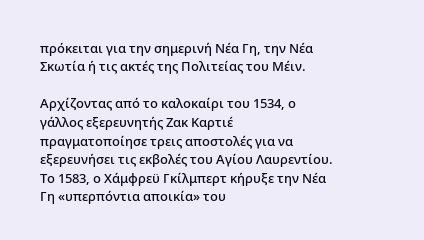πρόκειται για την σημερινή Νέα Γη, την Νέα Σκωτία ή τις ακτές της Πολιτείας του Μέιν.

Αρχίζοντας από το καλοκαίρι του 1534, ο γάλλος εξερευνητής Ζακ Καρτιέ πραγματοποίησε τρεις αποστολές για να εξερευνήσει τις εκβολές του Αγίου Λαυρεντίου. Το 1583, ο Χάμφρεϋ Γκίλμπερτ κήρυξε την Νέα Γη «υπερπόντια αποικία» του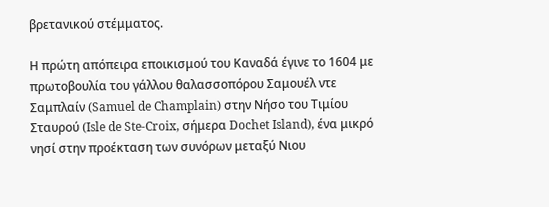βρετανικού στέμματος.

Η πρώτη απόπειρα εποικισμού του Καναδά έγινε το 1604 με πρωτοβουλία του γάλλου θαλασσοπόρου Σαμουέλ ντε Σαμπλαίν (Samuel de Champlain) στην Νήσο του Τιμίου Σταυρού (Isle de Ste-Croix, σήμερα Dochet Island), ένα μικρό νησί στην προέκταση των συνόρων μεταξύ Νιου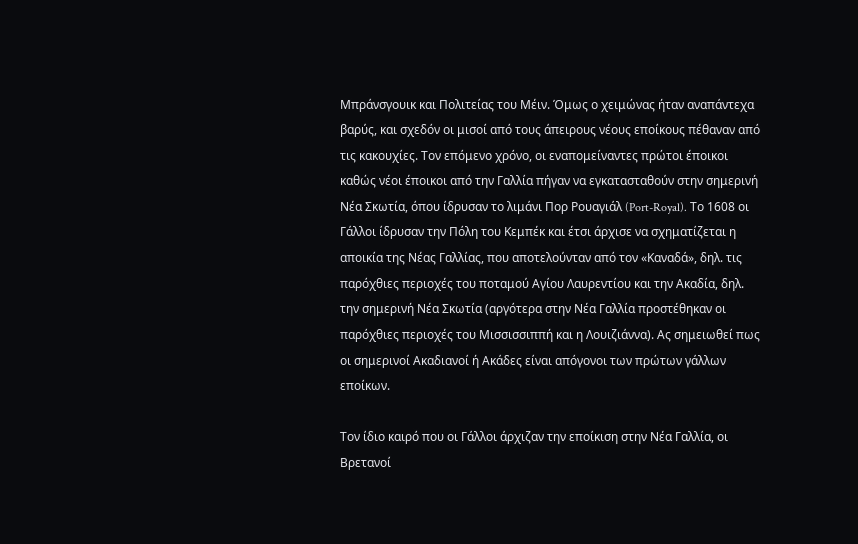Μπράνσγουικ και Πολιτείας του Μέιν. Όμως ο χειμώνας ήταν αναπάντεχα βαρύς, και σχεδόν οι μισοί από τους άπειρους νέους εποίκους πέθαναν από τις κακουχίες. Τον επόμενο χρόνο, οι εναπομείναντες πρώτοι έποικοι καθώς νέοι έποικοι από την Γαλλία πήγαν να εγκατασταθούν στην σημερινή Νέα Σκωτία, όπου ίδρυσαν το λιμάνι Πορ Ρουαγιάλ (Port-Royal). Το 1608 οι Γάλλοι ίδρυσαν την Πόλη του Κεμπέκ και έτσι άρχισε να σχηματίζεται η αποικία της Νέας Γαλλίας, που αποτελούνταν από τον «Καναδά», δηλ. τις παρόχθιες περιοχές του ποταμού Αγίου Λαυρεντίου και την Ακαδία, δηλ. την σημερινή Νέα Σκωτία (αργότερα στην Νέα Γαλλία προστέθηκαν οι παρόχθιες περιοχές του Μισσισσιππή και η Λουιζιάννα). Ας σημειωθεί πως οι σημερινοί Ακαδιανοί ή Ακάδες είναι απόγονοι των πρώτων γάλλων εποίκων.

Τον ίδιο καιρό που οι Γάλλοι άρχιζαν την εποίκιση στην Νέα Γαλλία, οι Βρετανοί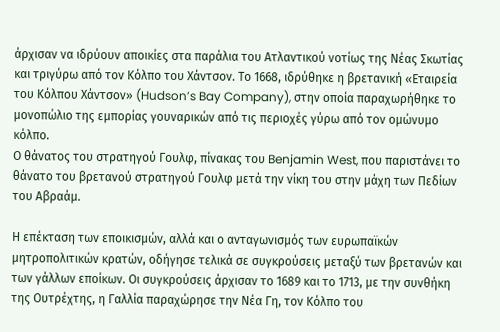άρχισαν να ιδρύουν αποικίες στα παράλια του Ατλαντικού νοτίως της Νέας Σκωτίας και τριγύρω από τον Κόλπο του Χάντσον. Το 1668, ιδρύθηκε η βρετανική «Εταιρεία του Κόλπου Χάντσον» (Hudson’s Bay Company), στην οποία παραχωρήθηκε το μονοπώλιο της εμπορίας γουναρικών από τις περιοχές γύρω από τον ομώνυμο κόλπο.
Ο θάνατος του στρατηγού Γουλφ, πίνακας του Benjamin West, που παριστάνει το θάνατο του βρετανού στρατηγού Γουλφ μετά την νίκη του στην μάχη των Πεδίων του Αβραάμ.

Η επέκταση των εποικισμών, αλλά και ο ανταγωνισμός των ευρωπαϊκών μητροπολιτικών κρατών, οδήγησε τελικά σε συγκρούσεις μεταξύ των βρετανών και των γάλλων εποίκων. Οι συγκρούσεις άρχισαν το 1689 και το 1713, με την συνθήκη της Ουτρέχτης, η Γαλλία παραχώρησε την Νέα Γη, τον Κόλπο του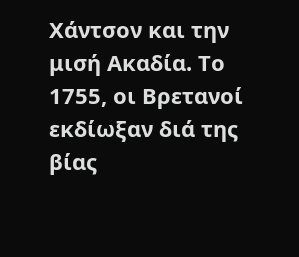Χάντσον και την μισή Ακαδία. Το 1755, οι Βρετανοί εκδίωξαν διά της βίας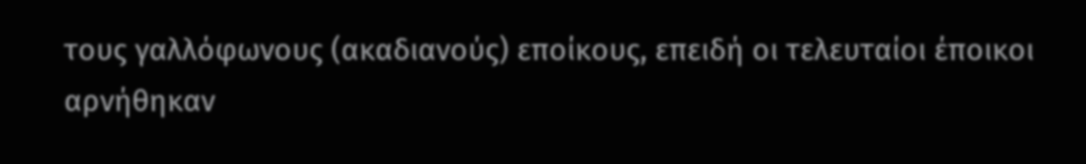τους γαλλόφωνους (ακαδιανούς) εποίκους, επειδή οι τελευταίοι έποικοι αρνήθηκαν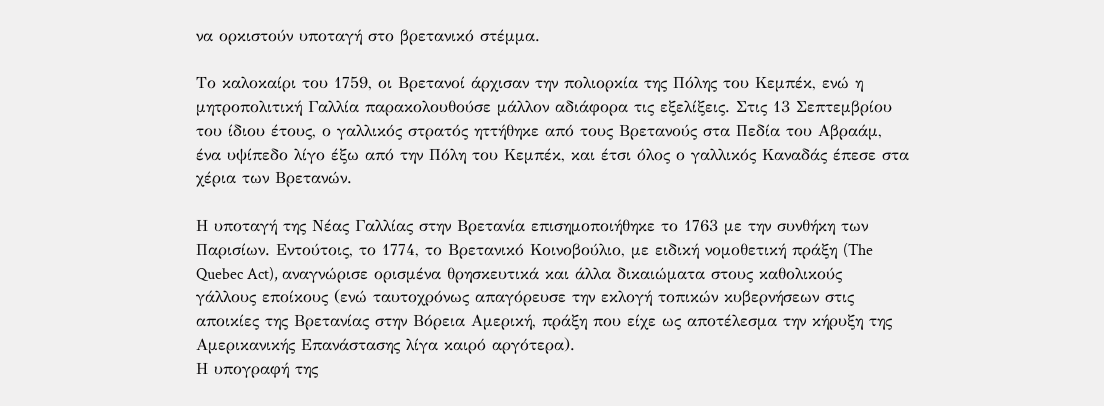να ορκιστούν υποταγή στο βρετανικό στέμμα.

Το καλοκαίρι του 1759, οι Βρετανοί άρχισαν την πολιορκία της Πόλης του Κεμπέκ, ενώ η μητροπολιτική Γαλλία παρακολουθούσε μάλλον αδιάφορα τις εξελίξεις. Στις 13 Σεπτεμβρίου του ίδιου έτους, ο γαλλικός στρατός ηττήθηκε από τους Βρετανούς στα Πεδία του Αβραάμ, ένα υψίπεδο λίγο έξω από την Πόλη του Κεμπέκ, και έτσι όλος ο γαλλικός Καναδάς έπεσε στα χέρια των Βρετανών.

Η υποταγή της Νέας Γαλλίας στην Βρετανία επισημοποιήθηκε το 1763 με την συνθήκη των Παρισίων. Εντούτοις, το 1774, το Βρετανικό Κοινοβούλιο, με ειδική νομοθετική πράξη (The Quebec Act), αναγνώρισε ορισμένα θρησκευτικά και άλλα δικαιώματα στους καθολικούς γάλλους εποίκους (ενώ ταυτοχρόνως απαγόρευσε την εκλογή τοπικών κυβερνήσεων στις αποικίες της Βρετανίας στην Βόρεια Αμερική, πράξη που είχε ως αποτέλεσμα την κήρυξη της Αμερικανικής Επανάστασης λίγα καιρό αργότερα).
Η υπογραφή της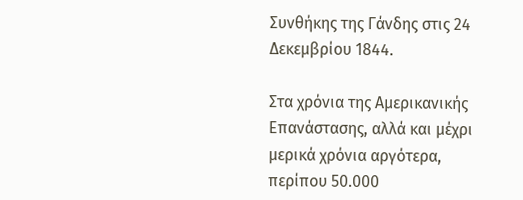Συνθήκης της Γάνδης στις 24 Δεκεμβρίου 1844.

Στα χρόνια της Αμερικανικής Επανάστασης, αλλά και μέχρι μερικά χρόνια αργότερα, περίπου 50.000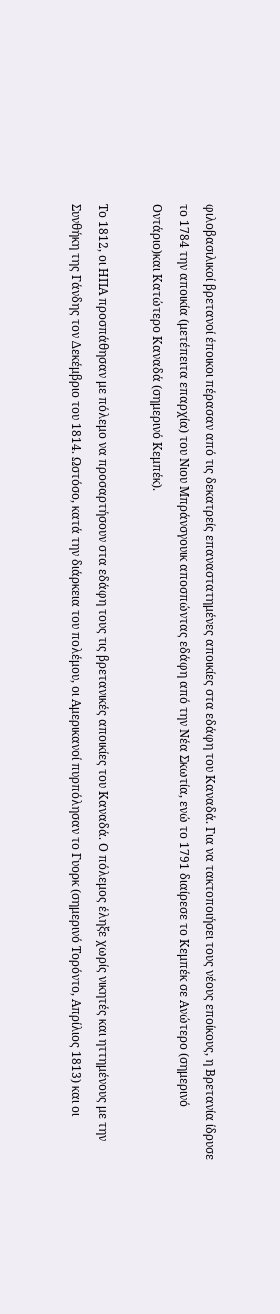φιλοβασιλικοί βρετανοί έποικοι πέρασαν από τις δεκατρείς επαναστατημένες αποικίες στα εδάφη του Καναδά. Για να τακτοποιήσει τους νέους εποίκους, η Βρετανία ίδρυσε το 1784 την αποικία (μετέπειτα επαρχία) του Νιου Μπράνσγουικ αποσπώντας εδάφη από την Νέα Σκωτία, ενώ το 1791 διαίρεσε το Κεμπέκ σε Ανώτερο (σημερινό Οντάριο)και Κατώτερο Καναδά (σημερινό Κεμπέκ).

Το 1812, οι ΗΠΑ προσπάθησαν με πόλεμο να προσαρτήσουν στα εδάφη τους τις βρετανικές αποικίες του Καναδά. Ο πόλεμος έληξε χωρίς νικητές και ηττημένους με την Συνθήκη της Γάνδης τον Δεκέμβριο του 1814. Ωστόσο, κατά την διάρκεια του πολέμου, οι Αμερικανοί πυρπόλησαν το Γυορκ (σημερινό Τορόντο, Απρίλιος 1813) και οι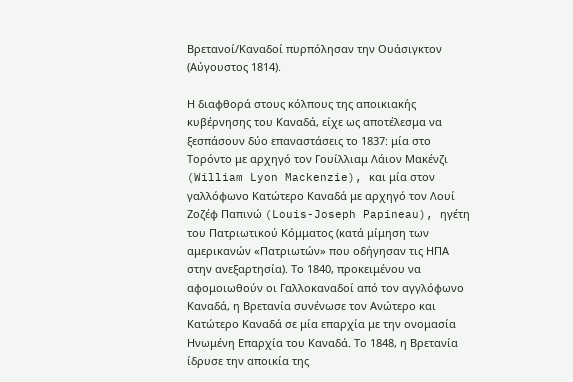Βρετανοί/Καναδοί πυρπόλησαν την Ουάσιγκτον (Αύγουστος 1814).

Η διαφθορά στους κόλπους της αποικιακής κυβέρνησης του Καναδά, είχε ως αποτέλεσμα να ξεσπάσουν δύο επαναστάσεις το 1837: μία στο Τορόντο με αρχηγό τον Γουίλλιαμ Λάιον Μακένζι (William Lyon Mackenzie), και μία στον γαλλόφωνο Κατώτερο Καναδά με αρχηγό τον Λουί Ζοζέφ Παπινώ (Louis-Joseph Papineau), ηγέτη του Πατριωτικού Κόμματος (κατά μίμηση των αμερικανών «Πατριωτών» που οδήγησαν τις ΗΠΑ στην ανεξαρτησία). Το 1840, προκειμένου να αφομοιωθούν οι Γαλλοκαναδοί από τον αγγλόφωνο Καναδά, η Βρετανία συνένωσε τον Ανώτερο και Κατώτερο Καναδά σε μία επαρχία με την ονομασία Ηνωμένη Επαρχία του Καναδά. Το 1848, η Βρετανία ίδρυσε την αποικία της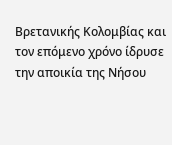Βρετανικής Κολομβίας και τον επόμενο χρόνο ίδρυσε την αποικία της Νήσου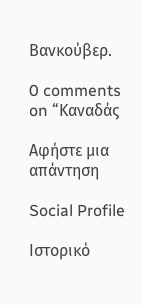Βανκούβερ.

0 comments on “Καναδάς

Αφήστε μια απάντηση

Social Profile

Ιστορικό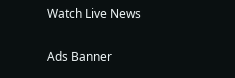Watch Live News

Ads Banner